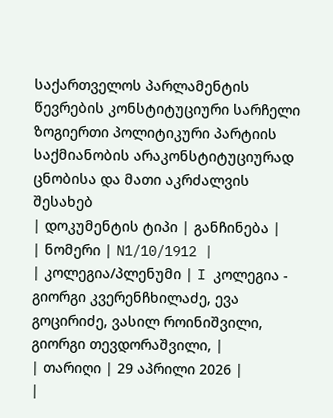საქართველოს პარლამენტის წევრების კონსტიტუციური სარჩელი ზოგიერთი პოლიტიკური პარტიის საქმიანობის არაკონსტიტუციურად ცნობისა და მათი აკრძალვის შესახებ
| დოკუმენტის ტიპი | განჩინება |
| ნომერი | N1/10/1912 |
| კოლეგია/პლენუმი | I კოლეგია - გიორგი კვერენჩხილაძე, ევა გოცირიძე, ვასილ როინიშვილი, გიორგი თევდორაშვილი, |
| თარიღი | 29 აპრილი 2026 |
|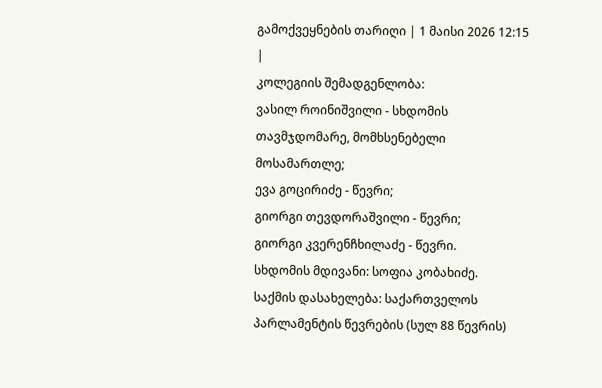გამოქვეყნების თარიღი | 1 მაისი 2026 12:15 |
კოლეგიის შემადგენლობა:
ვასილ როინიშვილი - სხდომის თავმჯდომარე, მომხსენებელი მოსამართლე;
ევა გოცირიძე - წევრი;
გიორგი თევდორაშვილი - წევრი;
გიორგი კვერენჩხილაძე - წევრი.
სხდომის მდივანი: სოფია კობახიძე.
საქმის დასახელება: საქართველოს პარლამენტის წევრების (სულ 88 წევრის)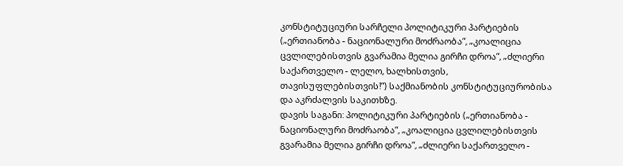კონსტიტუციური სარჩელი პოლიტიკური პარტიების („ერთიანობა - ნაციონალური მოძრაობა“, „კოალიცია ცვლილებისთვის გვარამია მელია გირჩი დროა“, „ძლიერი საქართველო - ლელო, ხალხისთვის, თავისუფლებისთვის!“) საქმიანობის კონსტიტუციურობისა და აკრძალვის საკითხზე.
დავის საგანი: პოლიტიკური პარტიების („ერთიანობა - ნაციონალური მოძრაობა“, „კოალიცია ცვლილებისთვის გვარამია მელია გირჩი დროა“, „ძლიერი საქართველო -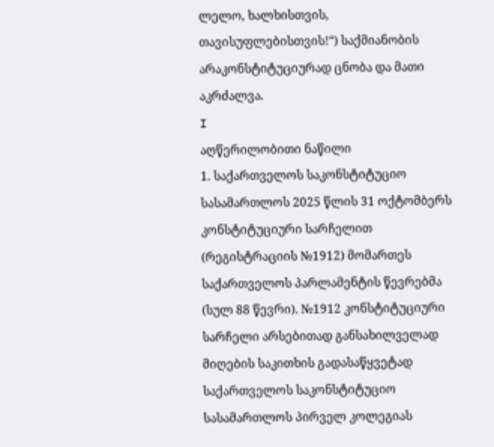ლელო, ხალხისთვის, თავისუფლებისთვის!“) საქმიანობის არაკონსტიტუციურად ცნობა და მათი აკრძალვა.
I
აღწერილობითი ნაწილი
1. საქართველოს საკონსტიტუციო სასამართლოს 2025 წლის 31 ოქტომბერს კონსტიტუციური სარჩელით (რეგისტრაციის №1912) მომართეს საქართველოს პარლამენტის წევრებმა (სულ 88 წევრი). №1912 კონსტიტუციური სარჩელი არსებითად განსახილველად მიღების საკითხის გადასაწყვეტად საქართველოს საკონსტიტუციო სასამართლოს პირველ კოლეგიას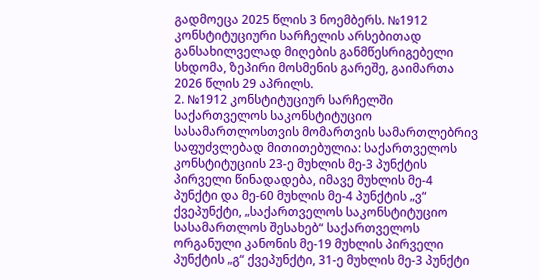გადმოეცა 2025 წლის 3 ნოემბერს. №1912 კონსტიტუციური სარჩელის არსებითად განსახილველად მიღების განმწესრიგებელი სხდომა, ზეპირი მოსმენის გარეშე, გაიმართა 2026 წლის 29 აპრილს.
2. №1912 კონსტიტუციურ სარჩელში საქართველოს საკონსტიტუციო სასამართლოსთვის მომართვის სამართლებრივ საფუძვლებად მითითებულია: საქართველოს კონსტიტუციის 23-ე მუხლის მე-3 პუნქტის პირველი წინადადება, იმავე მუხლის მე-4 პუნქტი და მე-60 მუხლის მე-4 პუნქტის „ვ“ ქვეპუნქტი, „საქართველოს საკონსტიტუციო სასამართლოს შესახებ“ საქართველოს ორგანული კანონის მე-19 მუხლის პირველი პუნქტის „გ“ ქვეპუნქტი, 31-ე მუხლის მე-3 პუნქტი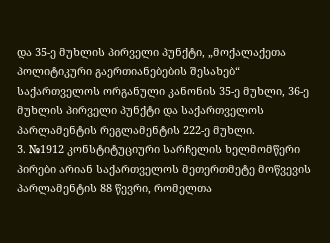და 35-ე მუხლის პირველი პუნქტი, „მოქალაქეთა პოლიტიკური გაერთიანებების შესახებ“ საქართველოს ორგანული კანონის 35-ე მუხლი, 36-ე მუხლის პირველი პუნქტი და საქართველოს პარლამენტის რეგლამენტის 222-ე მუხლი.
3. №1912 კონსტიტუციური სარჩელის ხელმომწერი პირები არიან საქართველოს მეთერთმეტე მოწვევის პარლამენტის 88 წევრი, რომელთა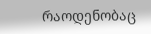რაოდენობაც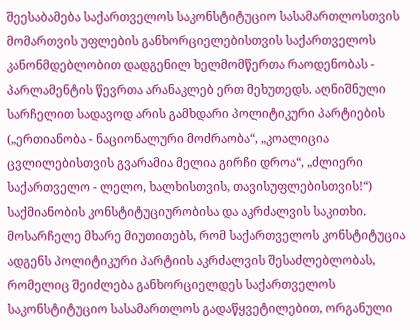შეესაბამება საქართველოს საკონსტიტუციო სასამართლოსთვის მომართვის უფლების განხორციელებისთვის საქართველოს კანონმდებლობით დადგენილ ხელმომწერთა რაოდენობას - პარლამენტის წევრთა არანაკლებ ერთ მეხუთედს. აღნიშნული სარჩელით სადავოდ არის გამხდარი პოლიტიკური პარტიების („ერთიანობა - ნაციონალური მოძრაობა“, „კოალიცია ცვლილებისთვის გვარამია მელია გირჩი დროა“, „ძლიერი საქართველო - ლელო, ხალხისთვის, თავისუფლებისთვის!“) საქმიანობის კონსტიტუციურობისა და აკრძალვის საკითხი. მოსარჩელე მხარე მიუთითებს, რომ საქართველოს კონსტიტუცია ადგენს პოლიტიკური პარტიის აკრძალვის შესაძლებლობას, რომელიც შეიძლება განხორციელდეს საქართველოს საკონსტიტუციო სასამართლოს გადაწყვეტილებით, ორგანული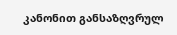კანონით განსაზღვრულ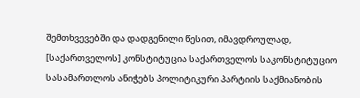შემთხვევებში და დადგენილი წესით, იმავდროულად, [საქართველოს] კონსტიტუცია საქართველოს საკონსტიტუციო სასამართლოს ანიჭებს პოლიტიკური პარტიის საქმიანობის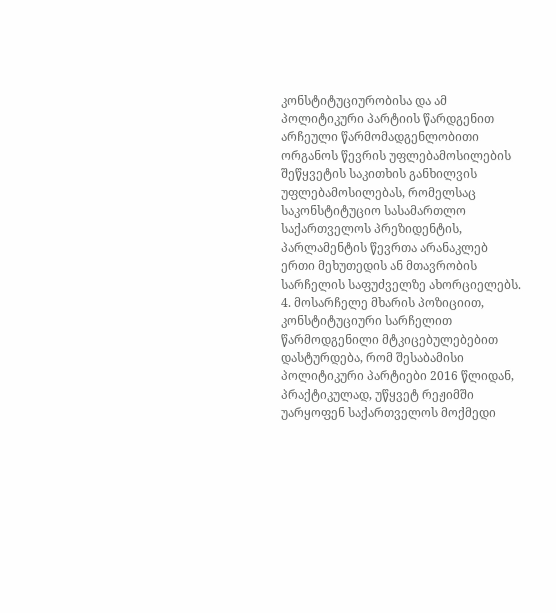კონსტიტუციურობისა და ამ პოლიტიკური პარტიის წარდგენით არჩეული წარმომადგენლობითი ორგანოს წევრის უფლებამოსილების შეწყვეტის საკითხის განხილვის უფლებამოსილებას, რომელსაც საკონსტიტუციო სასამართლო საქართველოს პრეზიდენტის, პარლამენტის წევრთა არანაკლებ ერთი მეხუთედის ან მთავრობის სარჩელის საფუძველზე ახორციელებს.
4. მოსარჩელე მხარის პოზიციით, კონსტიტუციური სარჩელით წარმოდგენილი მტკიცებულებებით დასტურდება, რომ შესაბამისი პოლიტიკური პარტიები 2016 წლიდან, პრაქტიკულად, უწყვეტ რეჟიმში უარყოფენ საქართველოს მოქმედი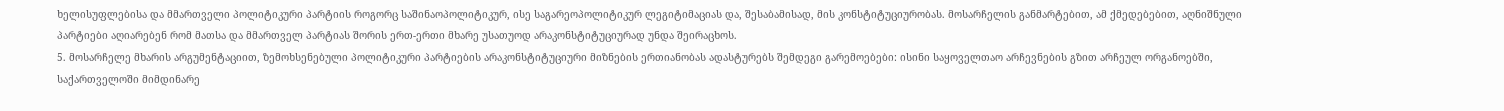ხელისუფლებისა და მმართველი პოლიტიკური პარტიის როგორც საშინაოპოლიტიკურ, ისე საგარეოპოლიტიკურ ლეგიტიმაციას და, შესაბამისად, მის კონსტიტუციურობას. მოსარჩელის განმარტებით, ამ ქმედებებით, აღნიშნული პარტიები აღიარებენ რომ მათსა და მმართველ პარტიას შორის ერთ-ერთი მხარე უსათუოდ არაკონსტიტუციურად უნდა შეირაცხოს.
5. მოსარჩელე მხარის არგუმენტაციით, ზემოხსენებული პოლიტიკური პარტიების არაკონსტიტუციური მიზნების ერთიანობას ადასტურებს შემდეგი გარემოებები: ისინი საყოველთაო არჩევნების გზით არჩეულ ორგანოებში, საქართველოში მიმდინარე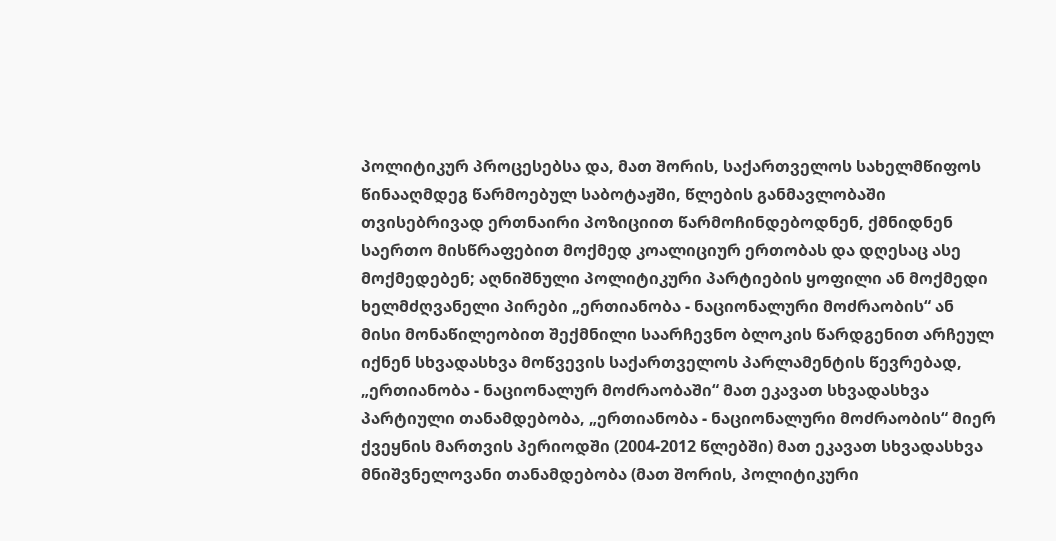პოლიტიკურ პროცესებსა და, მათ შორის, საქართველოს სახელმწიფოს წინააღმდეგ წარმოებულ საბოტაჟში, წლების განმავლობაში თვისებრივად ერთნაირი პოზიციით წარმოჩინდებოდნენ, ქმნიდნენ საერთო მისწრაფებით მოქმედ კოალიციურ ერთობას და დღესაც ასე მოქმედებენ; აღნიშნული პოლიტიკური პარტიების ყოფილი ან მოქმედი ხელმძღვანელი პირები „ერთიანობა - ნაციონალური მოძრაობის“ ან მისი მონაწილეობით შექმნილი საარჩევნო ბლოკის წარდგენით არჩეულ იქნენ სხვადასხვა მოწვევის საქართველოს პარლამენტის წევრებად, „ერთიანობა - ნაციონალურ მოძრაობაში“ მათ ეკავათ სხვადასხვა პარტიული თანამდებობა, „ერთიანობა - ნაციონალური მოძრაობის“ მიერ ქვეყნის მართვის პერიოდში (2004-2012 წლებში) მათ ეკავათ სხვადასხვა მნიშვნელოვანი თანამდებობა (მათ შორის, პოლიტიკური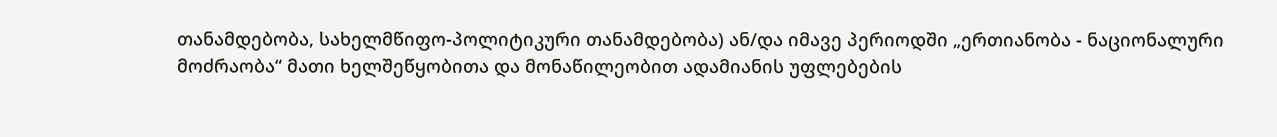თანამდებობა, სახელმწიფო-პოლიტიკური თანამდებობა) ან/და იმავე პერიოდში „ერთიანობა - ნაციონალური მოძრაობა“ მათი ხელშეწყობითა და მონაწილეობით ადამიანის უფლებების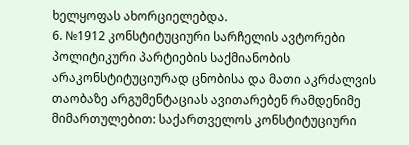ხელყოფას ახორციელებდა.
6. №1912 კონსტიტუციური სარჩელის ავტორები პოლიტიკური პარტიების საქმიანობის არაკონსტიტუციურად ცნობისა და მათი აკრძალვის თაობაზე არგუმენტაციას ავითარებენ რამდენიმე მიმართულებით: საქართველოს კონსტიტუციური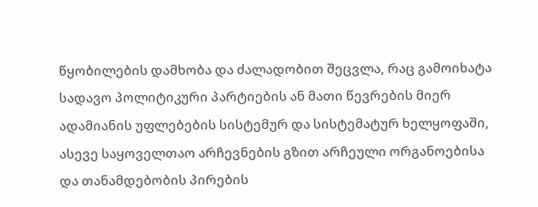წყობილების დამხობა და ძალადობით შეცვლა, რაც გამოიხატა სადავო პოლიტიკური პარტიების ან მათი წევრების მიერ ადამიანის უფლებების სისტემურ და სისტემატურ ხელყოფაში, ასევე საყოველთაო არჩევნების გზით არჩეული ორგანოებისა და თანამდებობის პირების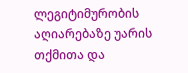ლეგიტიმურობის აღიარებაზე უარის თქმითა და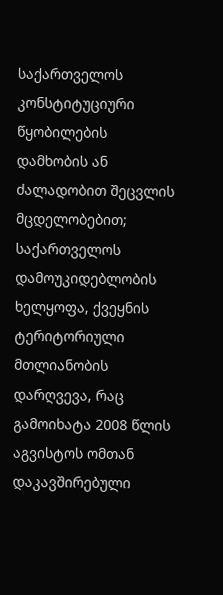საქართველოს კონსტიტუციური წყობილების დამხობის ან ძალადობით შეცვლის მცდელობებით; საქართველოს დამოუკიდებლობის ხელყოფა, ქვეყნის ტერიტორიული მთლიანობის დარღვევა, რაც გამოიხატა 2008 წლის აგვისტოს ომთან დაკავშირებული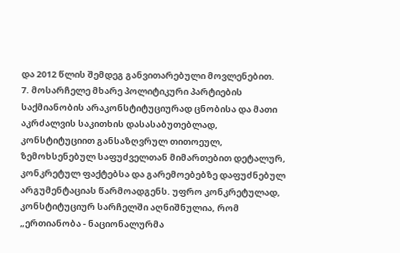და 2012 წლის შემდეგ განვითარებული მოვლენებით.
7. მოსარჩელე მხარე პოლიტიკური პარტიების საქმიანობის არაკონსტიტუციურად ცნობისა და მათი აკრძალვის საკითხის დასასაბუთებლად, კონსტიტუციით განსაზღვრულ თითოეულ, ზემოხსენებულ საფუძველთან მიმართებით დეტალურ, კონკრეტულ ფაქტებსა და გარემოებებზე დაფუძნებულ არგუმენტაციას წარმოადგენს. უფრო კონკრეტულად, კონსტიტუციურ სარჩელში აღნიშნულია, რომ „ერთიანობა - ნაციონალურმა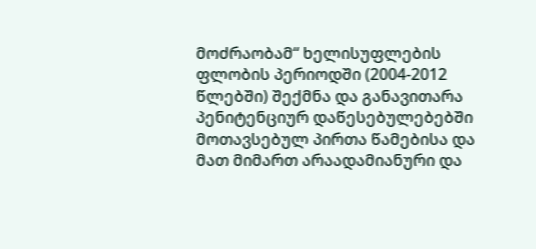მოძრაობამ“ ხელისუფლების ფლობის პერიოდში (2004-2012 წლებში) შექმნა და განავითარა პენიტენციურ დაწესებულებებში მოთავსებულ პირთა წამებისა და მათ მიმართ არაადამიანური და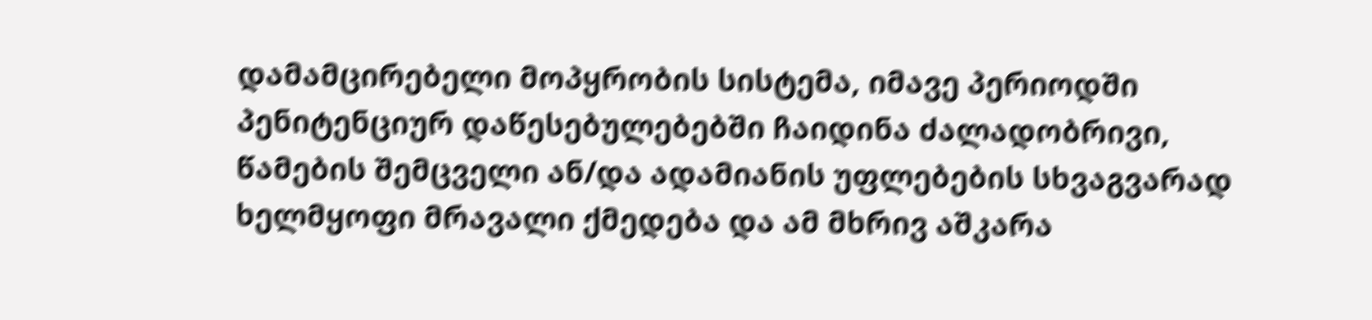დამამცირებელი მოპყრობის სისტემა, იმავე პერიოდში პენიტენციურ დაწესებულებებში ჩაიდინა ძალადობრივი, წამების შემცველი ან/და ადამიანის უფლებების სხვაგვარად ხელმყოფი მრავალი ქმედება და ამ მხრივ აშკარა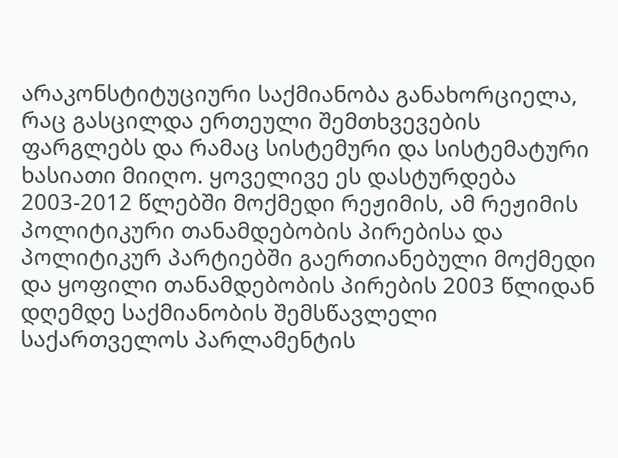არაკონსტიტუციური საქმიანობა განახორციელა, რაც გასცილდა ერთეული შემთხვევების ფარგლებს და რამაც სისტემური და სისტემატური ხასიათი მიიღო. ყოველივე ეს დასტურდება 2003-2012 წლებში მოქმედი რეჟიმის, ამ რეჟიმის პოლიტიკური თანამდებობის პირებისა და პოლიტიკურ პარტიებში გაერთიანებული მოქმედი და ყოფილი თანამდებობის პირების 2003 წლიდან დღემდე საქმიანობის შემსწავლელი საქართველოს პარლამენტის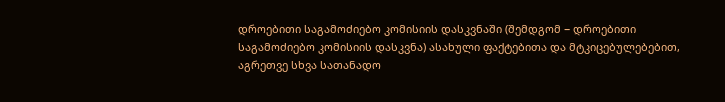დროებითი საგამოძიებო კომისიის დასკვნაში (შემდგომ − დროებითი საგამოძიებო კომისიის დასკვნა) ასახული ფაქტებითა და მტკიცებულებებით, აგრეთვე სხვა სათანადო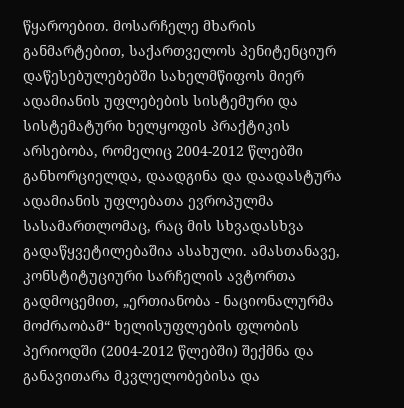წყაროებით. მოსარჩელე მხარის განმარტებით, საქართველოს პენიტენციურ დაწესებულებებში სახელმწიფოს მიერ ადამიანის უფლებების სისტემური და სისტემატური ხელყოფის პრაქტიკის არსებობა, რომელიც 2004-2012 წლებში განხორციელდა, დაადგინა და დაადასტურა ადამიანის უფლებათა ევროპულმა სასამართლომაც, რაც მის სხვადასხვა გადაწყვეტილებაშია ასახული. ამასთანავე, კონსტიტუციური სარჩელის ავტორთა გადმოცემით, „ერთიანობა - ნაციონალურმა მოძრაობამ“ ხელისუფლების ფლობის პერიოდში (2004-2012 წლებში) შექმნა და განავითარა მკვლელობებისა და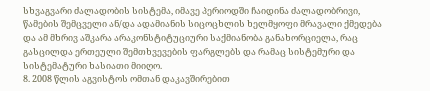სხვაგვარი ძალადობის სისტემა, იმავე პერიოდში ჩაიდინა ძალადობრივი, წამების შემცველი ან/და ადამიანის სიცოცხლის ხელმყოფი მრავალი ქმედება და ამ მხრივ აშკარა არაკონსტიტუციური საქმიანობა განახორციელა, რაც გასცილდა ერთეული შემთხვევების ფარგლებს და რამაც სისტემური და სისტემატური ხასიათი მიიღო.
8. 2008 წლის აგვისტოს ომთან დაკავშირებით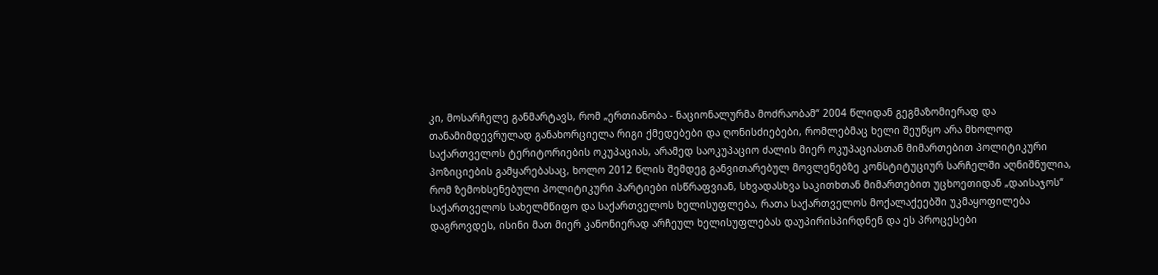კი, მოსარჩელე განმარტავს, რომ „ერთიანობა - ნაციონალურმა მოძრაობამ“ 2004 წლიდან გეგმაზომიერად და თანამიმდევრულად განახორციელა რიგი ქმედებები და ღონისძიებები, რომლებმაც ხელი შეუწყო არა მხოლოდ საქართველოს ტერიტორიების ოკუპაციას, არამედ საოკუპაციო ძალის მიერ ოკუპაციასთან მიმართებით პოლიტიკური პოზიციების გამყარებასაც, ხოლო 2012 წლის შემდეგ განვითარებულ მოვლენებზე კონსტიტუციურ სარჩელში აღნიშნულია, რომ ზემოხსენებული პოლიტიკური პარტიები ისწრაფვიან, სხვადასხვა საკითხთან მიმართებით უცხოეთიდან „დაისაჯოს“ საქართველოს სახელმწიფო და საქართველოს ხელისუფლება, რათა საქართველოს მოქალაქეებში უკმაყოფილება დაგროვდეს, ისინი მათ მიერ კანონიერად არჩეულ ხელისუფლებას დაუპირისპირდნენ და ეს პროცესები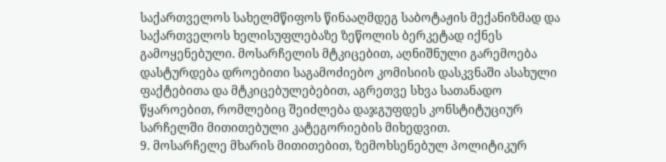საქართველოს სახელმწიფოს წინააღმდეგ საბოტაჟის მექანიზმად და საქართველოს ხელისუფლებაზე ზეწოლის ბერკეტად იქნეს გამოყენებული. მოსარჩელის მტკიცებით, აღნიშნული გარემოება დასტურდება დროებითი საგამოძიებო კომისიის დასკვნაში ასახული ფაქტებითა და მტკიცებულებებით, აგრეთვე სხვა სათანადო წყაროებით, რომლებიც შეიძლება დაჯგუფდეს კონსტიტუციურ სარჩელში მითითებული კატეგორიების მიხედვით.
9. მოსარჩელე მხარის მითითებით, ზემოხსენებულ პოლიტიკურ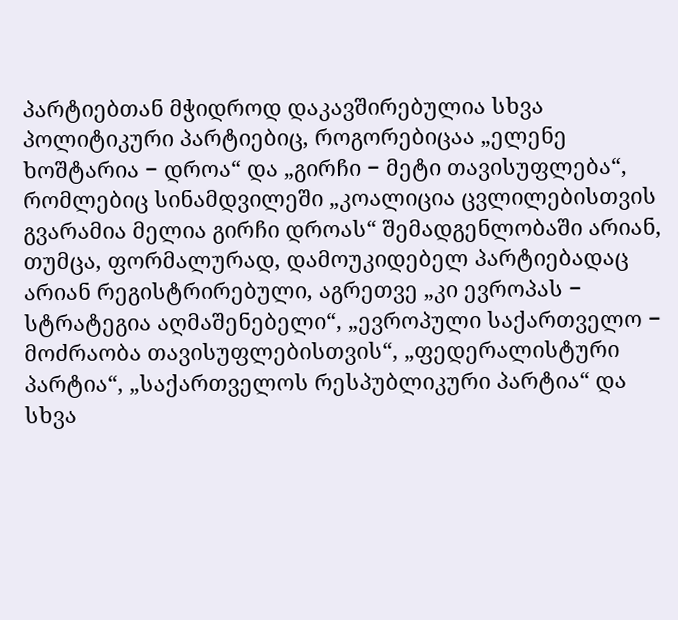პარტიებთან მჭიდროდ დაკავშირებულია სხვა პოლიტიკური პარტიებიც, როგორებიცაა „ელენე ხოშტარია − დროა“ და „გირჩი − მეტი თავისუფლება“, რომლებიც სინამდვილეში „კოალიცია ცვლილებისთვის გვარამია მელია გირჩი დროას“ შემადგენლობაში არიან, თუმცა, ფორმალურად, დამოუკიდებელ პარტიებადაც არიან რეგისტრირებული, აგრეთვე „კი ევროპას − სტრატეგია აღმაშენებელი“, „ევროპული საქართველო − მოძრაობა თავისუფლებისთვის“, „ფედერალისტური პარტია“, „საქართველოს რესპუბლიკური პარტია“ და სხვა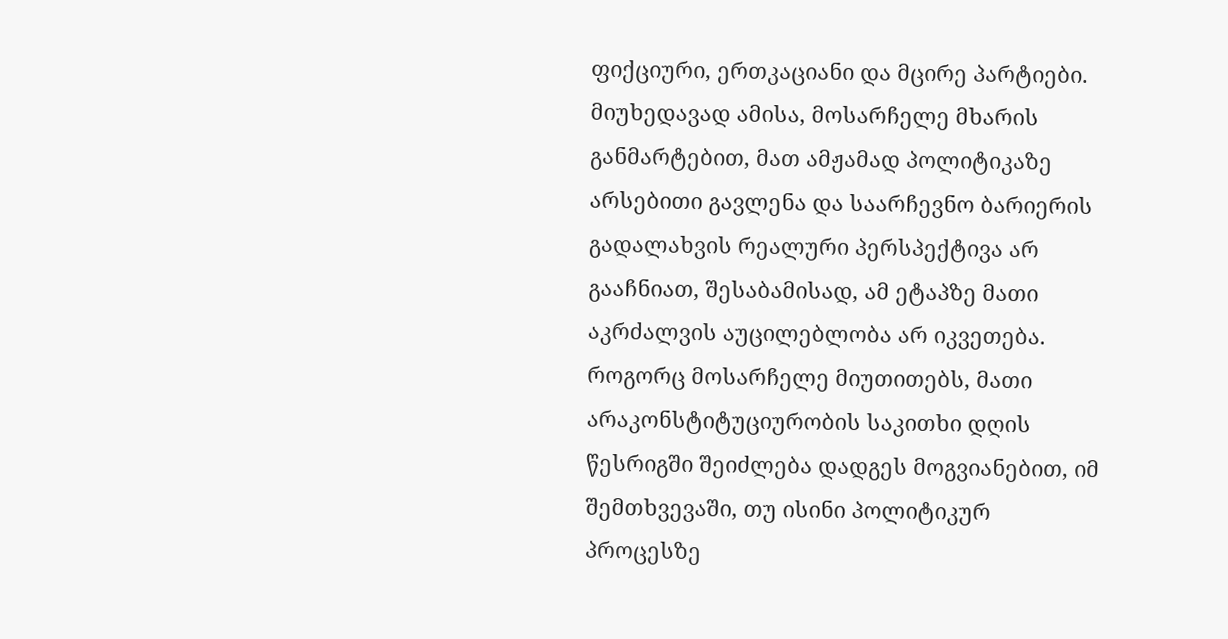ფიქციური, ერთკაციანი და მცირე პარტიები. მიუხედავად ამისა, მოსარჩელე მხარის განმარტებით, მათ ამჟამად პოლიტიკაზე არსებითი გავლენა და საარჩევნო ბარიერის გადალახვის რეალური პერსპექტივა არ გააჩნიათ, შესაბამისად, ამ ეტაპზე მათი აკრძალვის აუცილებლობა არ იკვეთება. როგორც მოსარჩელე მიუთითებს, მათი არაკონსტიტუციურობის საკითხი დღის წესრიგში შეიძლება დადგეს მოგვიანებით, იმ შემთხვევაში, თუ ისინი პოლიტიკურ პროცესზე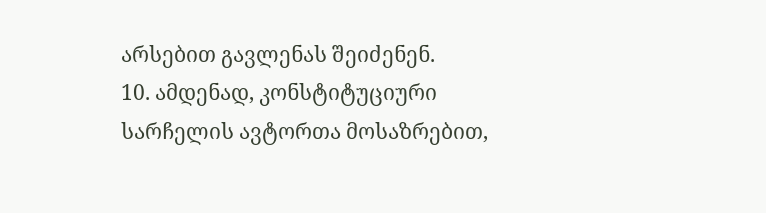არსებით გავლენას შეიძენენ.
10. ამდენად, კონსტიტუციური სარჩელის ავტორთა მოსაზრებით,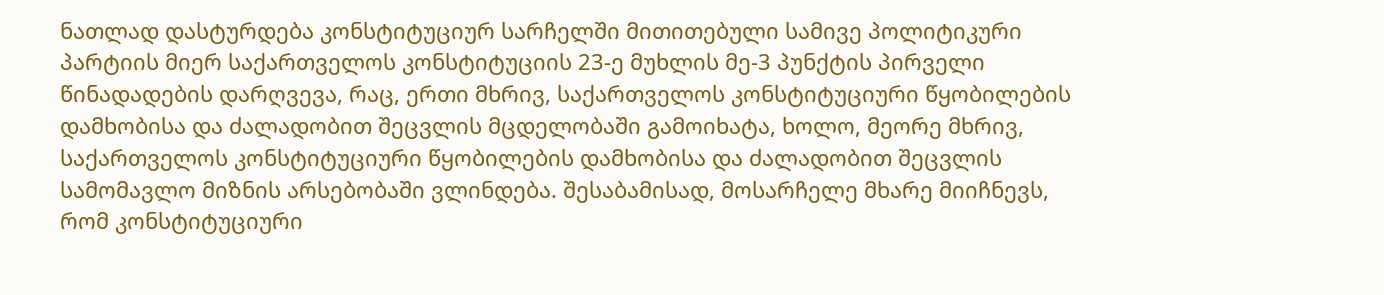ნათლად დასტურდება კონსტიტუციურ სარჩელში მითითებული სამივე პოლიტიკური პარტიის მიერ საქართველოს კონსტიტუციის 23-ე მუხლის მე-3 პუნქტის პირველი წინადადების დარღვევა, რაც, ერთი მხრივ, საქართველოს კონსტიტუციური წყობილების დამხობისა და ძალადობით შეცვლის მცდელობაში გამოიხატა, ხოლო, მეორე მხრივ, საქართველოს კონსტიტუციური წყობილების დამხობისა და ძალადობით შეცვლის სამომავლო მიზნის არსებობაში ვლინდება. შესაბამისად, მოსარჩელე მხარე მიიჩნევს, რომ კონსტიტუციური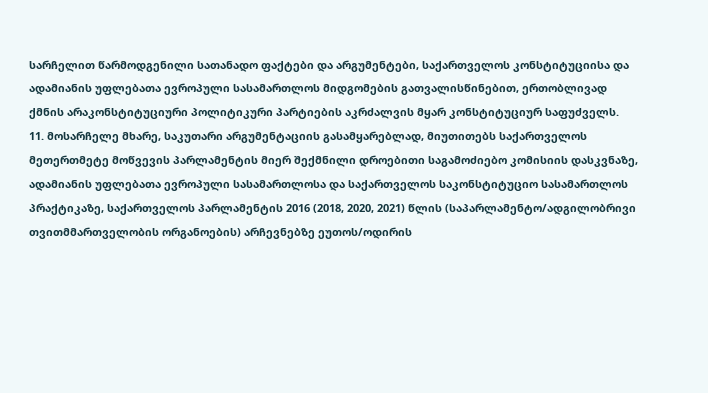სარჩელით წარმოდგენილი სათანადო ფაქტები და არგუმენტები, საქართველოს კონსტიტუციისა და ადამიანის უფლებათა ევროპული სასამართლოს მიდგომების გათვალისწინებით, ერთობლივად ქმნის არაკონსტიტუციური პოლიტიკური პარტიების აკრძალვის მყარ კონსტიტუციურ საფუძველს.
11. მოსარჩელე მხარე, საკუთარი არგუმენტაციის გასამყარებლად, მიუთითებს საქართველოს მეთერთმეტე მოწვევის პარლამენტის მიერ შექმნილი დროებითი საგამოძიებო კომისიის დასკვნაზე, ადამიანის უფლებათა ევროპული სასამართლოსა და საქართველოს საკონსტიტუციო სასამართლოს პრაქტიკაზე, საქართველოს პარლამენტის 2016 (2018, 2020, 2021) წლის (საპარლამენტო/ადგილობრივი თვითმმართველობის ორგანოების) არჩევნებზე ეუთოს/ოდირის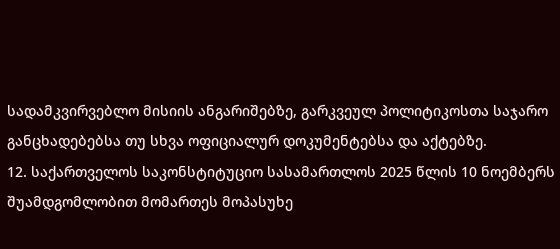სადამკვირვებლო მისიის ანგარიშებზე, გარკვეულ პოლიტიკოსთა საჯარო განცხადებებსა თუ სხვა ოფიციალურ დოკუმენტებსა და აქტებზე.
12. საქართველოს საკონსტიტუციო სასამართლოს 2025 წლის 10 ნოემბერს შუამდგომლობით მომართეს მოპასუხე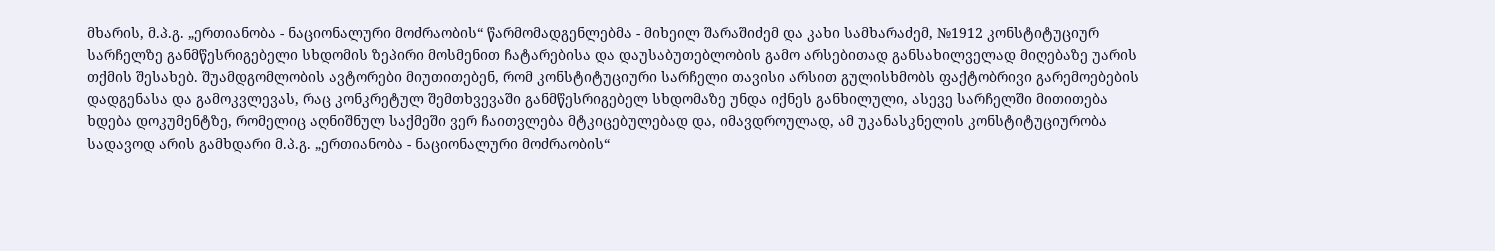მხარის, მ.პ.გ. „ერთიანობა - ნაციონალური მოძრაობის“ წარმომადგენლებმა - მიხეილ შარაშიძემ და კახი სამხარაძემ, №1912 კონსტიტუციურ სარჩელზე განმწესრიგებელი სხდომის ზეპირი მოსმენით ჩატარებისა და დაუსაბუთებლობის გამო არსებითად განსახილველად მიღებაზე უარის თქმის შესახებ. შუამდგომლობის ავტორები მიუთითებენ, რომ კონსტიტუციური სარჩელი თავისი არსით გულისხმობს ფაქტობრივი გარემოებების დადგენასა და გამოკვლევას, რაც კონკრეტულ შემთხვევაში განმწესრიგებელ სხდომაზე უნდა იქნეს განხილული, ასევე სარჩელში მითითება ხდება დოკუმენტზე, რომელიც აღნიშნულ საქმეში ვერ ჩაითვლება მტკიცებულებად და, იმავდროულად, ამ უკანასკნელის კონსტიტუციურობა სადავოდ არის გამხდარი მ.პ.გ. „ერთიანობა - ნაციონალური მოძრაობის“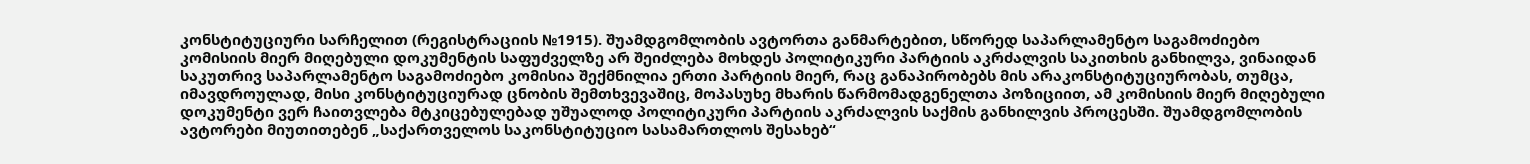კონსტიტუციური სარჩელით (რეგისტრაციის №1915). შუამდგომლობის ავტორთა განმარტებით, სწორედ საპარლამენტო საგამოძიებო კომისიის მიერ მიღებული დოკუმენტის საფუძველზე არ შეიძლება მოხდეს პოლიტიკური პარტიის აკრძალვის საკითხის განხილვა, ვინაიდან საკუთრივ საპარლამენტო საგამოძიებო კომისია შექმნილია ერთი პარტიის მიერ, რაც განაპირობებს მის არაკონსტიტუციურობას, თუმცა, იმავდროულად, მისი კონსტიტუციურად ცნობის შემთხვევაშიც, მოპასუხე მხარის წარმომადგენელთა პოზიციით, ამ კომისიის მიერ მიღებული დოკუმენტი ვერ ჩაითვლება მტკიცებულებად უშუალოდ პოლიტიკური პარტიის აკრძალვის საქმის განხილვის პროცესში. შუამდგომლობის ავტორები მიუთითებენ „საქართველოს საკონსტიტუციო სასამართლოს შესახებ“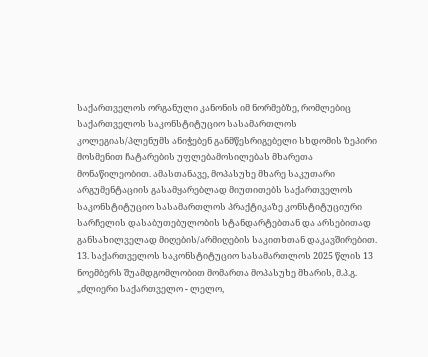საქართველოს ორგანული კანონის იმ ნორმებზე, რომლებიც საქართველოს საკონსტიტუციო სასამართლოს კოლეგიას/პლენუმს ანიჭებენ განმწესრიგებელი სხდომის ზეპირი მოსმენით ჩატარების უფლებამოსილებას მხარეთა მონაწილეობით. ამასთანავე, მოპასუხე მხარე საკუთარი არგუმენტაციის გასამყარებლად მიუთითებს საქართველოს საკონსტიტუციო სასამართლოს პრაქტიკაზე კონსტიტუციური სარჩელის დასაბუთებულობის სტანდარტებთან და არსებითად განსახილველად მიღების/არმიღების საკითხთან დაკავშირებით.
13. საქართველოს საკონსტიტუციო სასამართლოს 2025 წლის 13 ნოემბერს შუამდგომლობით მომართა მოპასუხე მხარის, მ.პ.გ. „ძლიერი საქართველო - ლელო,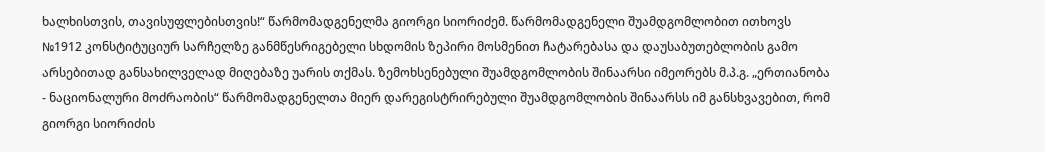ხალხისთვის, თავისუფლებისთვის!“ წარმომადგენელმა გიორგი სიორიძემ. წარმომადგენელი შუამდგომლობით ითხოვს №1912 კონსტიტუციურ სარჩელზე განმწესრიგებელი სხდომის ზეპირი მოსმენით ჩატარებასა და დაუსაბუთებლობის გამო არსებითად განსახილველად მიღებაზე უარის თქმას. ზემოხსენებული შუამდგომლობის შინაარსი იმეორებს მ.პ.გ. „ერთიანობა - ნაციონალური მოძრაობის“ წარმომადგენელთა მიერ დარეგისტრირებული შუამდგომლობის შინაარსს იმ განსხვავებით, რომ გიორგი სიორიძის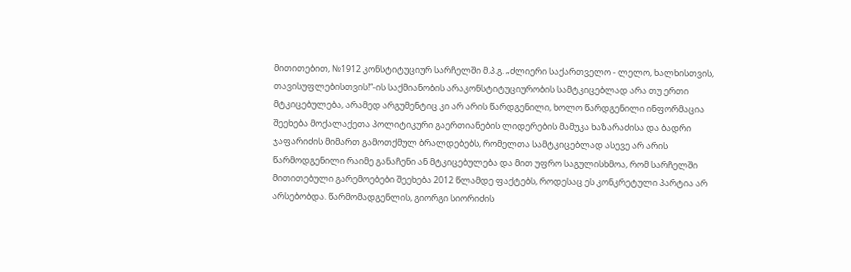მითითებით, №1912 კონსტიტუციურ სარჩელში მ.პ.გ. „ძლიერი საქართველო - ლელო, ხალხისთვის, თავისუფლებისთვის!“-ის საქმიანობის არაკონსტიტუციურობის სამტკიცებლად არა თუ ერთი მტკიცებულება, არამედ არგუმენტიც კი არ არის წარდგენილი, ხოლო წარდგენილი ინფორმაცია შეეხება მოქალაქეთა პოლიტიკური გაერთიანების ლიდერების მამუკა ხაზარაძისა და ბადრი ჯაფარიძის მიმართ გამოთქმულ ბრალდებებს, რომელთა სამტკიცებლად ასევე არ არის წარმოდგენილი რაიმე განაჩენი ან მტკიცებულება და მით უფრო საგულისხმოა, რომ სარჩელში მითითებული გარემოებები შეეხება 2012 წლამდე ფაქტებს, როდესაც ეს კონკრეტული პარტია არ არსებობდა. წარმომადგენლის, გიორგი სიორიძის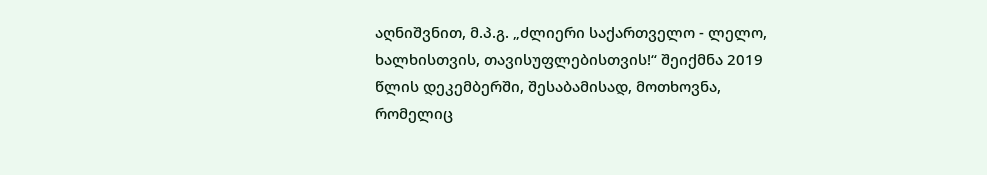აღნიშვნით, მ.პ.გ. „ძლიერი საქართველო - ლელო, ხალხისთვის, თავისუფლებისთვის!“ შეიქმნა 2019 წლის დეკემბერში, შესაბამისად, მოთხოვნა, რომელიც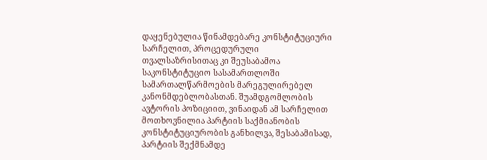დაყენებულია წინამდებარე კონსტიტუციური სარჩელით, პროცედურული თვალსაზრისითაც კი შეუსაბამოა საკონსტიტუციო სასამართლოში სამართალწარმოების მარეგულირებელ კანონმდებლობასთან. შუამდგომლობის ავტორის პოზიციით, ვინაიდან ამ სარჩელით მოთხოვნილია პარტიის საქმიანობის კონსტიტუციურობის განხილვა, შესაბამისად, პარტიის შექმნამდე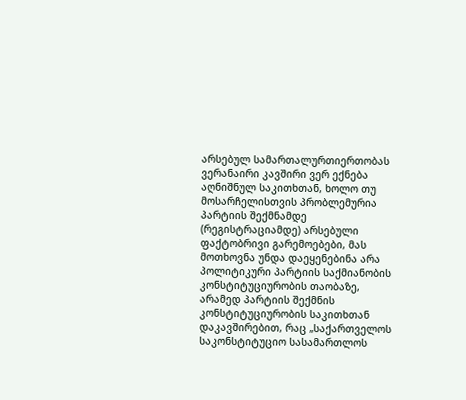არსებულ სამართალურთიერთობას ვერანაირი კავშირი ვერ ექნება აღნიშნულ საკითხთან, ხოლო თუ მოსარჩელისთვის პრობლემურია პარტიის შექმნამდე (რეგისტრაციამდე) არსებული ფაქტობრივი გარემოებები, მას მოთხოვნა უნდა დაეყენებინა არა პოლიტიკური პარტიის საქმიანობის კონსტიტუციურობის თაობაზე, არამედ პარტიის შექმნის კონსტიტუციურობის საკითხთან დაკავშირებით, რაც „საქართველოს საკონსტიტუციო სასამართლოს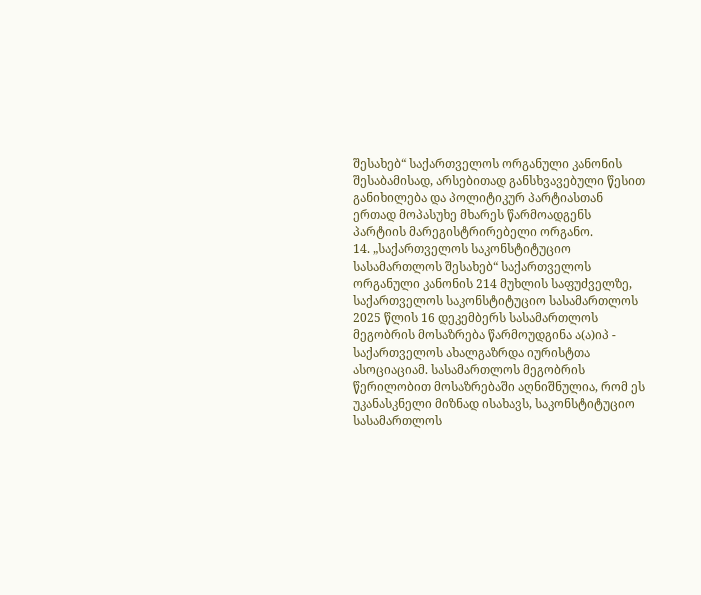შესახებ“ საქართველოს ორგანული კანონის შესაბამისად, არსებითად განსხვავებული წესით განიხილება და პოლიტიკურ პარტიასთან ერთად მოპასუხე მხარეს წარმოადგენს პარტიის მარეგისტრირებელი ორგანო.
14. „საქართველოს საკონსტიტუციო სასამართლოს შესახებ“ საქართველოს ორგანული კანონის 214 მუხლის საფუძველზე, საქართველოს საკონსტიტუციო სასამართლოს 2025 წლის 16 დეკემბერს სასამართლოს მეგობრის მოსაზრება წარმოუდგინა ა(ა)იპ - საქართველოს ახალგაზრდა იურისტთა ასოციაციამ. სასამართლოს მეგობრის წერილობით მოსაზრებაში აღნიშნულია, რომ ეს უკანასკნელი მიზნად ისახავს, საკონსტიტუციო სასამართლოს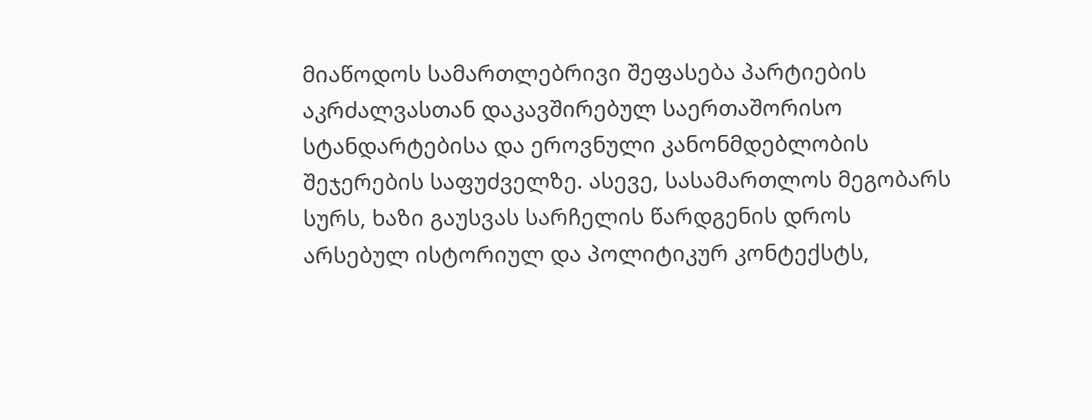მიაწოდოს სამართლებრივი შეფასება პარტიების აკრძალვასთან დაკავშირებულ საერთაშორისო სტანდარტებისა და ეროვნული კანონმდებლობის შეჯერების საფუძველზე. ასევე, სასამართლოს მეგობარს სურს, ხაზი გაუსვას სარჩელის წარდგენის დროს არსებულ ისტორიულ და პოლიტიკურ კონტექსტს,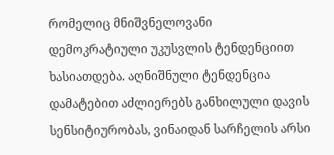რომელიც მნიშვნელოვანი დემოკრატიული უკუსვლის ტენდენციით ხასიათდება. აღნიშნული ტენდენცია დამატებით აძლიერებს განხილული დავის სენსიტიურობას, ვინაიდან სარჩელის არსი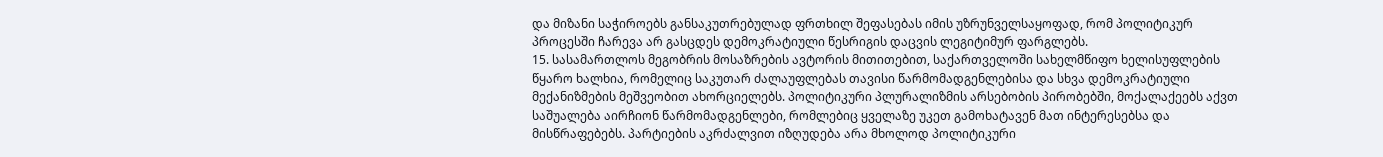და მიზანი საჭიროებს განსაკუთრებულად ფრთხილ შეფასებას იმის უზრუნველსაყოფად, რომ პოლიტიკურ პროცესში ჩარევა არ გასცდეს დემოკრატიული წესრიგის დაცვის ლეგიტიმურ ფარგლებს.
15. სასამართლოს მეგობრის მოსაზრების ავტორის მითითებით, საქართველოში სახელმწიფო ხელისუფლების წყარო ხალხია, რომელიც საკუთარ ძალაუფლებას თავისი წარმომადგენლებისა და სხვა დემოკრატიული მექანიზმების მეშვეობით ახორციელებს. პოლიტიკური პლურალიზმის არსებობის პირობებში, მოქალაქეებს აქვთ საშუალება აირჩიონ წარმომადგენლები, რომლებიც ყველაზე უკეთ გამოხატავენ მათ ინტერესებსა და მისწრაფებებს. პარტიების აკრძალვით იზღუდება არა მხოლოდ პოლიტიკური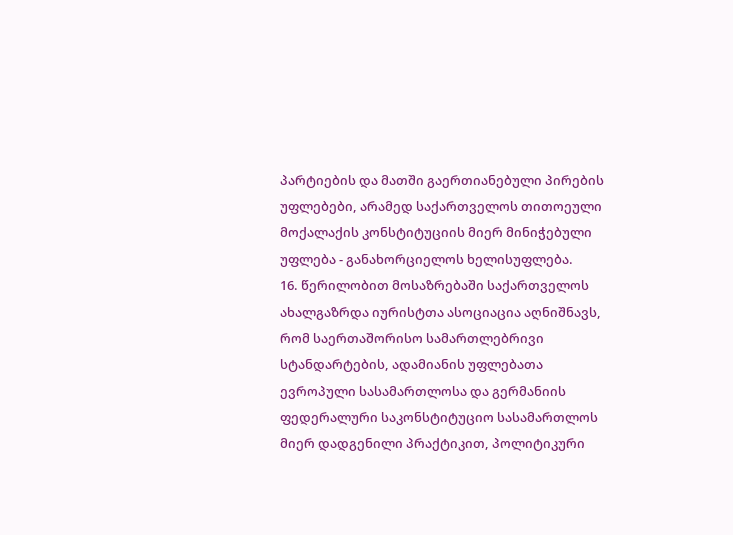პარტიების და მათში გაერთიანებული პირების უფლებები, არამედ საქართველოს თითოეული მოქალაქის კონსტიტუციის მიერ მინიჭებული უფლება - განახორციელოს ხელისუფლება.
16. წერილობით მოსაზრებაში საქართველოს ახალგაზრდა იურისტთა ასოციაცია აღნიშნავს, რომ საერთაშორისო სამართლებრივი სტანდარტების, ადამიანის უფლებათა ევროპული სასამართლოსა და გერმანიის ფედერალური საკონსტიტუციო სასამართლოს მიერ დადგენილი პრაქტიკით, პოლიტიკური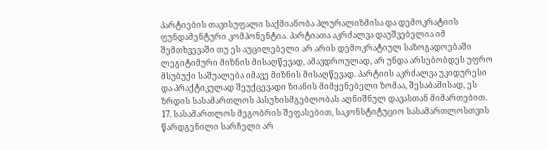პარტიების თავისუფალი საქმიანობა პლურალიზმისა და დემოკრატიის ფუნდამენტური კომპონენტია. პარტიათა აკრძალვა დაუშვებელია იმ შემთხვევაში თუ ეს აუცილებელი არ არის დემოკრატიულ საზოგადოებაში ლეგიტიმური მიზნის მისაღწევად, ამავდროულად, არ უნდა არსებობდეს უფრო მსუბუქი საშუალება იმავე მიზნის მისაღწევად. პარტიის აკრძალვა უკიდურესი და პრაქტიკულად შეუქცევადი ზიანის მიმყენებელი ზომაა, შესაბამისად, ეს ზრდის სასამართლოს პასუხისმგებლობას აღნიშნულ დავასთან მიმართებით.
17. სასამართლოს მეგობრის შეფასებით, საკონსტიტუციო სასამართლოსთვის წარდგენილი სარჩელი არ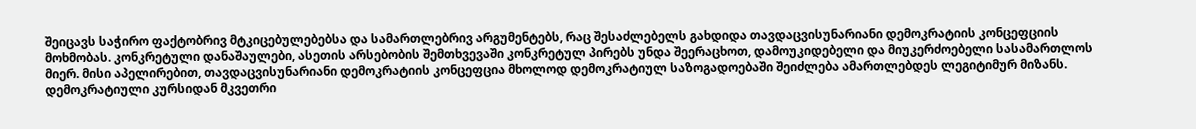შეიცავს საჭირო ფაქტობრივ მტკიცებულებებსა და სამართლებრივ არგუმენტებს, რაც შესაძლებელს გახდიდა თავდაცვისუნარიანი დემოკრატიის კონცეფციის მოხმობას. კონკრეტული დანაშაულები, ასეთის არსებობის შემთხვევაში კონკრეტულ პირებს უნდა შეერაცხოთ, დამოუკიდებელი და მიუკერძოებელი სასამართლოს მიერ. მისი აპელირებით, თავდაცვისუნარიანი დემოკრატიის კონცეფცია მხოლოდ დემოკრატიულ საზოგადოებაში შეიძლება ამართლებდეს ლეგიტიმურ მიზანს. დემოკრატიული კურსიდან მკვეთრი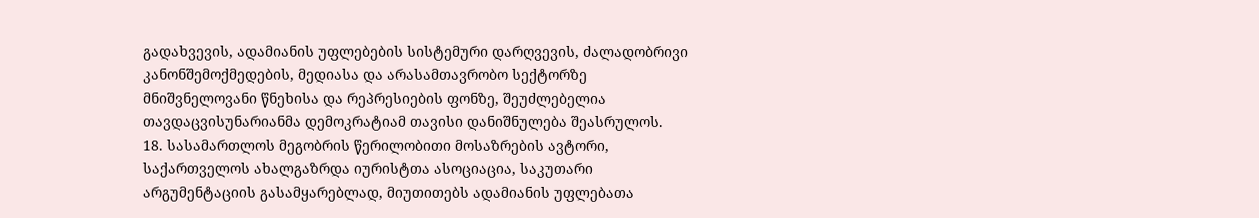გადახვევის, ადამიანის უფლებების სისტემური დარღვევის, ძალადობრივი კანონშემოქმედების, მედიასა და არასამთავრობო სექტორზე მნიშვნელოვანი წნეხისა და რეპრესიების ფონზე, შეუძლებელია თავდაცვისუნარიანმა დემოკრატიამ თავისი დანიშნულება შეასრულოს.
18. სასამართლოს მეგობრის წერილობითი მოსაზრების ავტორი, საქართველოს ახალგაზრდა იურისტთა ასოციაცია, საკუთარი არგუმენტაციის გასამყარებლად, მიუთითებს ადამიანის უფლებათა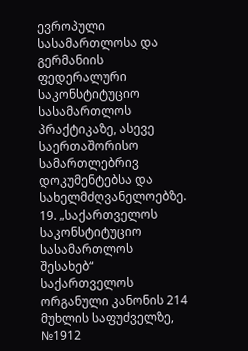ევროპული სასამართლოსა და გერმანიის ფედერალური საკონსტიტუციო სასამართლოს პრაქტიკაზე, ასევე საერთაშორისო სამართლებრივ დოკუმენტებსა და სახელმძღვანელოებზე.
19. „საქართველოს საკონსტიტუციო სასამართლოს შესახებ“ საქართველოს ორგანული კანონის 214 მუხლის საფუძველზე, №1912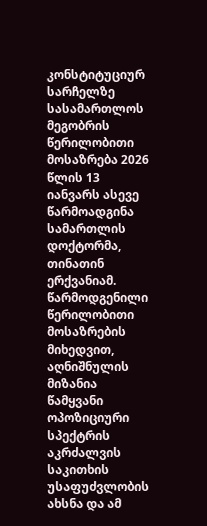კონსტიტუციურ სარჩელზე სასამართლოს მეგობრის წერილობითი მოსაზრება 2026 წლის 13 იანვარს ასევე წარმოადგინა სამართლის დოქტორმა, თინათინ ერქვანიამ. წარმოდგენილი წერილობითი მოსაზრების მიხედვით, აღნიშნულის მიზანია წამყვანი ოპოზიციური სპექტრის აკრძალვის საკითხის უსაფუძვლობის ახსნა და ამ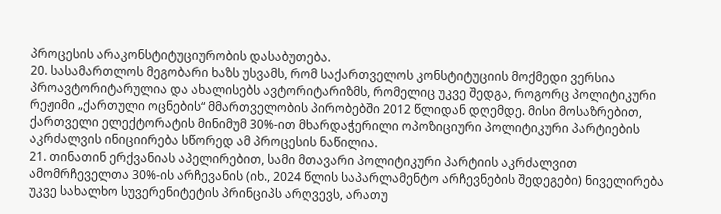პროცესის არაკონსტიტუციურობის დასაბუთება.
20. სასამართლოს მეგობარი ხაზს უსვამს, რომ საქართველოს კონსტიტუციის მოქმედი ვერსია პროავტორიტარულია და ახალისებს ავტორიტარიზმს, რომელიც უკვე შედგა, როგორც პოლიტიკური რეჟიმი „ქართული ოცნების“ მმართველობის პირობებში 2012 წლიდან დღემდე. მისი მოსაზრებით, ქართველი ელექტორატის მინიმუმ 30%-ით მხარდაჭერილი ოპოზიციური პოლიტიკური პარტიების აკრძალვის ინიციირება სწორედ ამ პროცესის ნაწილია.
21. თინათინ ერქვანიას აპელირებით, სამი მთავარი პოლიტიკური პარტიის აკრძალვით ამომრჩეველთა 30%-ის არჩევანის (იხ., 2024 წლის საპარლამენტო არჩევნების შედეგები) ნიველირება უკვე სახალხო სუვერენიტეტის პრინციპს არღვევს, არათუ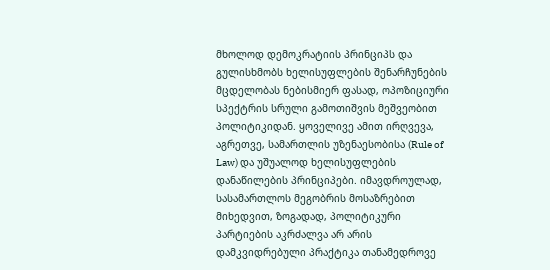მხოლოდ დემოკრატიის პრინციპს და გულისხმობს ხელისუფლების შენარჩუნების მცდელობას ნებისმიერ ფასად, ოპოზიციური სპექტრის სრული გამოთიშვის მეშვეობით პოლიტიკიდან. ყოველივე ამით ირღვევა, აგრეთვე, სამართლის უზენაესობისა (Rule of Law) და უშუალოდ ხელისუფლების დანაწილების პრინციპები. იმავდროულად, სასამართლოს მეგობრის მოსაზრებით მიხედვით, ზოგადად, პოლიტიკური პარტიების აკრძალვა არ არის დამკვიდრებული პრაქტიკა თანამედროვე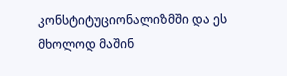კონსტიტუციონალიზმში და ეს მხოლოდ მაშინ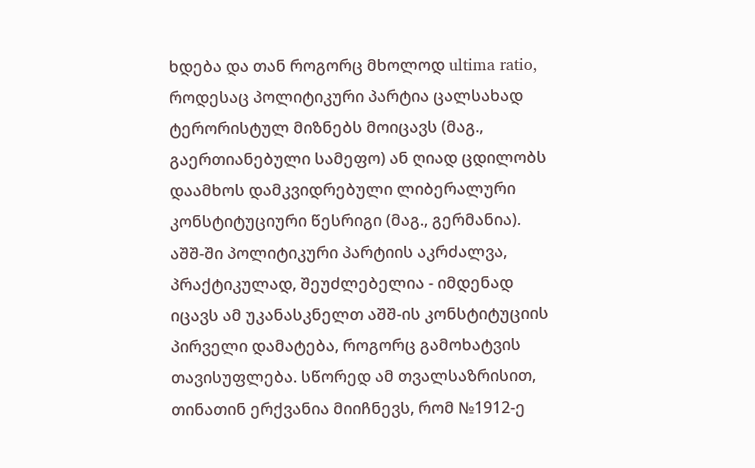ხდება და თან როგორც მხოლოდ ultima ratio, როდესაც პოლიტიკური პარტია ცალსახად ტერორისტულ მიზნებს მოიცავს (მაგ., გაერთიანებული სამეფო) ან ღიად ცდილობს დაამხოს დამკვიდრებული ლიბერალური კონსტიტუციური წესრიგი (მაგ., გერმანია). აშშ-ში პოლიტიკური პარტიის აკრძალვა, პრაქტიკულად, შეუძლებელია - იმდენად იცავს ამ უკანასკნელთ აშშ-ის კონსტიტუციის პირველი დამატება, როგორც გამოხატვის თავისუფლება. სწორედ ამ თვალსაზრისით, თინათინ ერქვანია მიიჩნევს, რომ №1912-ე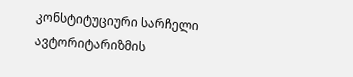კონსტიტუციური სარჩელი ავტორიტარიზმის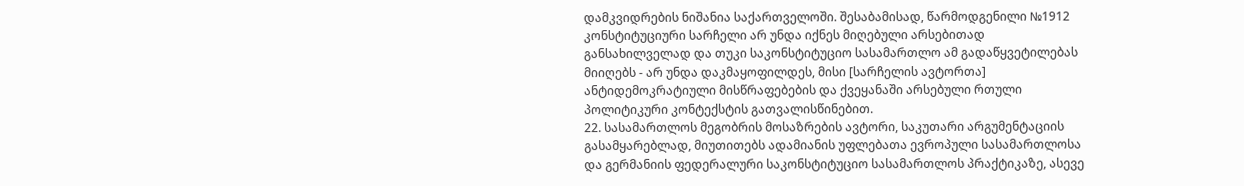დამკვიდრების ნიშანია საქართველოში. შესაბამისად, წარმოდგენილი №1912 კონსტიტუციური სარჩელი არ უნდა იქნეს მიღებული არსებითად განსახილველად და თუკი საკონსტიტუციო სასამართლო ამ გადაწყვეტილებას მიიღებს - არ უნდა დაკმაყოფილდეს, მისი [სარჩელის ავტორთა] ანტიდემოკრატიული მისწრაფებების და ქვეყანაში არსებული რთული პოლიტიკური კონტექსტის გათვალისწინებით.
22. სასამართლოს მეგობრის მოსაზრების ავტორი, საკუთარი არგუმენტაციის გასამყარებლად, მიუთითებს ადამიანის უფლებათა ევროპული სასამართლოსა და გერმანიის ფედერალური საკონსტიტუციო სასამართლოს პრაქტიკაზე, ასევე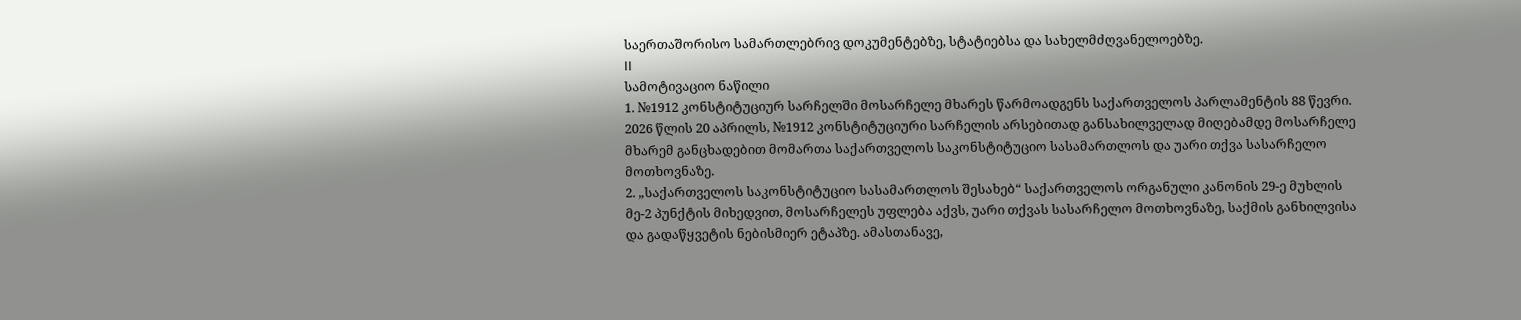საერთაშორისო სამართლებრივ დოკუმენტებზე, სტატიებსა და სახელმძღვანელოებზე.
II
სამოტივაციო ნაწილი
1. №1912 კონსტიტუციურ სარჩელში მოსარჩელე მხარეს წარმოადგენს საქართველოს პარლამენტის 88 წევრი. 2026 წლის 20 აპრილს, №1912 კონსტიტუციური სარჩელის არსებითად განსახილველად მიღებამდე მოსარჩელე მხარემ განცხადებით მომართა საქართველოს საკონსტიტუციო სასამართლოს და უარი თქვა სასარჩელო მოთხოვნაზე.
2. „საქართველოს საკონსტიტუციო სასამართლოს შესახებ“ საქართველოს ორგანული კანონის 29-ე მუხლის მე-2 პუნქტის მიხედვით, მოსარჩელეს უფლება აქვს, უარი თქვას სასარჩელო მოთხოვნაზე, საქმის განხილვისა და გადაწყვეტის ნებისმიერ ეტაპზე. ამასთანავე,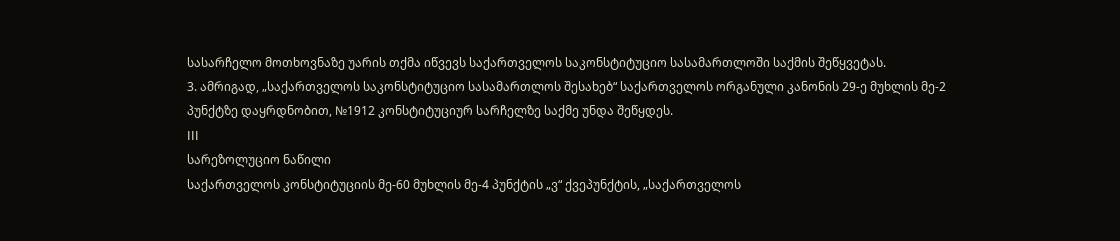სასარჩელო მოთხოვნაზე უარის თქმა იწვევს საქართველოს საკონსტიტუციო სასამართლოში საქმის შეწყვეტას.
3. ამრიგად, „საქართველოს საკონსტიტუციო სასამართლოს შესახებ“ საქართველოს ორგანული კანონის 29-ე მუხლის მე-2 პუნქტზე დაყრდნობით, №1912 კონსტიტუციურ სარჩელზე საქმე უნდა შეწყდეს.
III
სარეზოლუციო ნაწილი
საქართველოს კონსტიტუციის მე-60 მუხლის მე-4 პუნქტის „ვ“ ქვეპუნქტის, „საქართველოს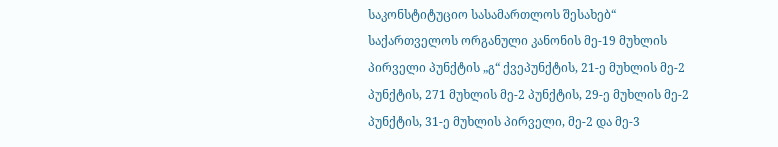საკონსტიტუციო სასამართლოს შესახებ“ საქართველოს ორგანული კანონის მე-19 მუხლის პირველი პუნქტის „გ“ ქვეპუნქტის, 21-ე მუხლის მე-2 პუნქტის, 271 მუხლის მე-2 პუნქტის, 29-ე მუხლის მე-2 პუნქტის, 31-ე მუხლის პირველი, მე-2 და მე-3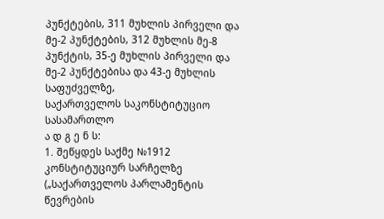პუნქტების, 311 მუხლის პირველი და მე-2 პუნქტების, 312 მუხლის მე-8 პუნქტის, 35-ე მუხლის პირველი და მე-2 პუნქტებისა და 43-ე მუხლის საფუძველზე,
საქართველოს საკონსტიტუციო სასამართლო
ა დ გ ე ნ ს:
1. შეწყდეს საქმე №1912 კონსტიტუციურ სარჩელზე („საქართველოს პარლამენტის წევრების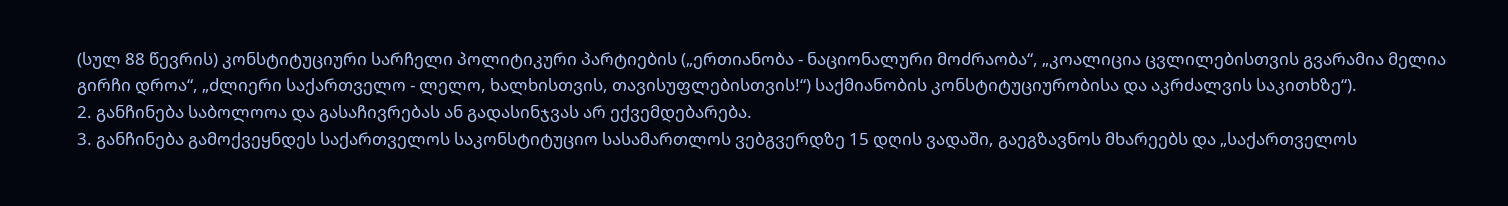(სულ 88 წევრის) კონსტიტუციური სარჩელი პოლიტიკური პარტიების („ერთიანობა - ნაციონალური მოძრაობა“, „კოალიცია ცვლილებისთვის გვარამია მელია გირჩი დროა“, „ძლიერი საქართველო - ლელო, ხალხისთვის, თავისუფლებისთვის!“) საქმიანობის კონსტიტუციურობისა და აკრძალვის საკითხზე“).
2. განჩინება საბოლოოა და გასაჩივრებას ან გადასინჯვას არ ექვემდებარება.
3. განჩინება გამოქვეყნდეს საქართველოს საკონსტიტუციო სასამართლოს ვებგვერდზე 15 დღის ვადაში, გაეგზავნოს მხარეებს და „საქართველოს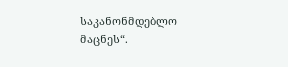საკანონმდებლო მაცნეს“.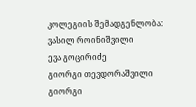კოლეგიის შემადგენლობა:
ვასილ როინიშვილი
ევა გოცირიძე
გიორგი თევდორაშვილი
გიორგი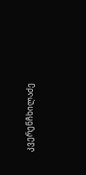კვერენჩხილაძე